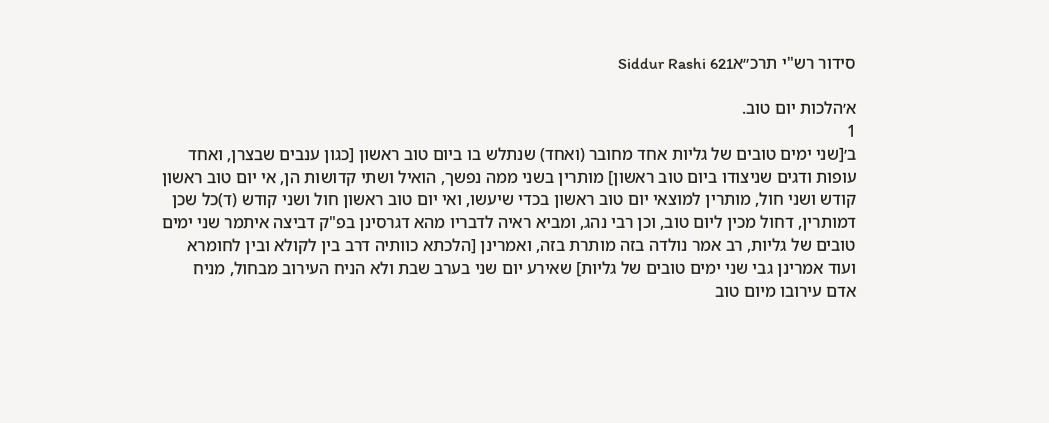סידור רש"י תרכ״אSiddur Rashi 621

א׳הלכות יום טוב.
1
ב׳[שני ימים טובים של גליות אחד מחובר (ואחד) שנתלש בו ביום טוב ראשון [כגון ענבים שבצרן, ואחד עופות ודגים שניצודו ביום טוב ראשון] מותרין בשני ממה נפשך, הואיל ושתי קדושות הן, אי יום טוב ראשון קודש ושני חול, מותרין למוצאי יום טוב ראשון בכדי שיעשו, ואי יום טוב ראשון חול ושני קודש (ד)כל שכן דמותרין, דחול מכין ליום טוב, וכן רבי נהג, ומביא ראיה לדבריו מהא דגרסינן בפ"ק דביצה איתמר שני ימים טובים של גליות, רב אמר נולדה בזה מותרת בזה, ואמרינן [הלכתא כוותיה דרב בין לקולא ובין לחומרא ועוד אמרינן גבי שני ימים טובים של גליות] שאירע יום שני בערב שבת ולא הניח העירוב מבחול, מניח אדם עירובו מיום טוב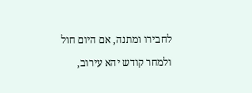לחבירו ומתנה, אם היום חול ולמחר קודש יהא עירוב,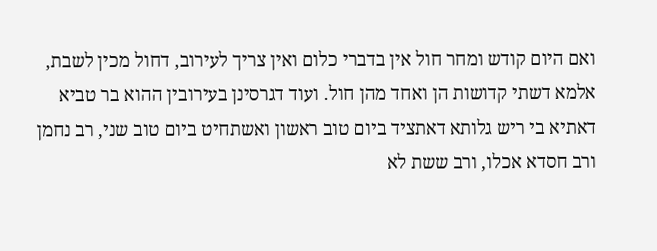ואם היום קודש ומחר חול אין בדברי כלום ואין צריך לעירוב, דחול מכין לשבת, אלמא דשתי קדושות הן ואחד מהן חול. ועוד דגרסינן בעירובין ההוא בר טביא דאתיא בי ריש גלותא דאתציד ביום טוב ראשון ואשתחיט ביום טוב שני, רב נחמן ורב חסדא אכלו, ורב ששת לא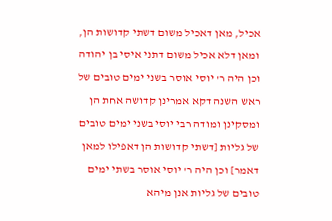אכיל, מאן דאכיל משום דשתי קדושות הן, ומאן דלא אכיל משום דתני איסי בן יהודה וכן היה ר' יוסי אוסר בשני ימים טובים של ראש השנה דקא אמרינן קדושה אחת הן ומסקינן ומודה רבי יוסי בשני ימים טובים של גליות [דשתי קדושות הן דאפילו למאן דאמר] וכן היה ר' יוסי אוסר בשתי ימים טובים של גליות אנן מיהא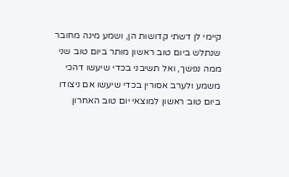קיימי לן דשתי קדושות הן, ושמע מינה מחובר שנתלש ביום טוב ראשון מותר ביום טוב שני ממה נפשך, ואל תשיבני בכדי שיעשו דהכי משמע ולערב אסורין בכדי שיעשו אם ניצודו ביום טוב ראשון למוצאי יום טוב האחרון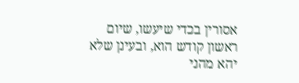אסורין בכדי שיעשו, שיום ראשון קודש הוא, ובעינן שלא יהא מהני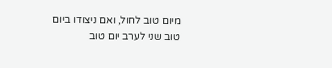מיום טוב לחול, ואם ניצודו ביום טוב שני לערב יום טוב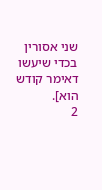שני אסורין בכדי שיעשו דאימר קודש הוא].
2